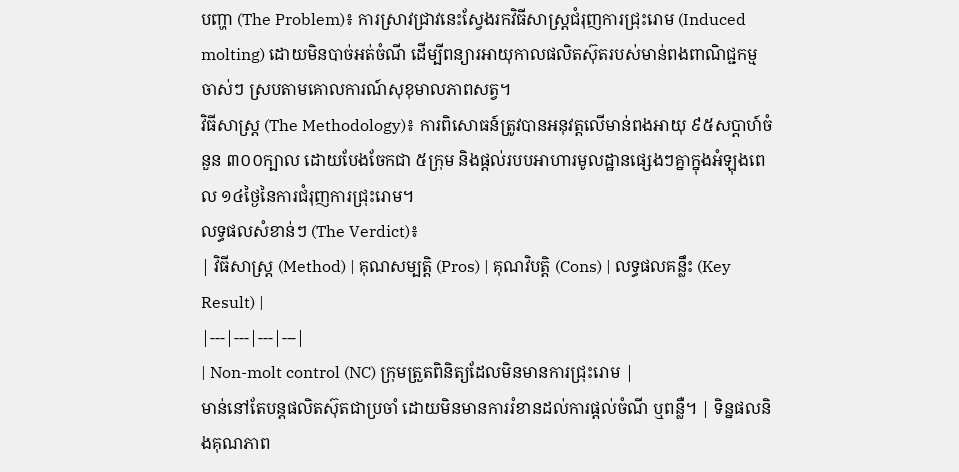បញ្ហា (The Problem)៖ ការស្រាវជ្រាវនេះស្វែងរកវិធីសាស្ត្រជំរុញការជ្រុះរោម (Induced molting) ដោយមិនបាច់អត់ចំណី ដើម្បីពន្យារអាយុកាលផលិតស៊ុតរបស់មាន់ពងពាណិជ្ជកម្មចាស់ៗ ស្របតាមគោលការណ៍សុខុមាលភាពសត្វ។
វិធីសាស្ត្រ (The Methodology)៖ ការពិសោធន៍ត្រូវបានអនុវត្តលើមាន់ពងអាយុ ៩៥សប្តាហ៍ចំនួន ៣០០ក្បាល ដោយបែងចែកជា ៥ក្រុម និងផ្តល់របបអាហារមូលដ្ឋានផ្សេងៗគ្នាក្នុងអំឡុងពេល ១៤ថ្ងៃនៃការជំរុញការជ្រុះរោម។
លទ្ធផលសំខាន់ៗ (The Verdict)៖
| វិធីសាស្ត្រ (Method) | គុណសម្បត្តិ (Pros) | គុណវិបត្តិ (Cons) | លទ្ធផលគន្លឹះ (Key Result) |
|---|---|---|---|
| Non-molt control (NC) ក្រុមត្រួតពិនិត្យដែលមិនមានការជ្រុះរោម |
មាន់នៅតែបន្តផលិតស៊ុតជាប្រចាំ ដោយមិនមានការរំខានដល់ការផ្តល់ចំណី ឬពន្លឺ។ | ទិន្នផលនិងគុណភាព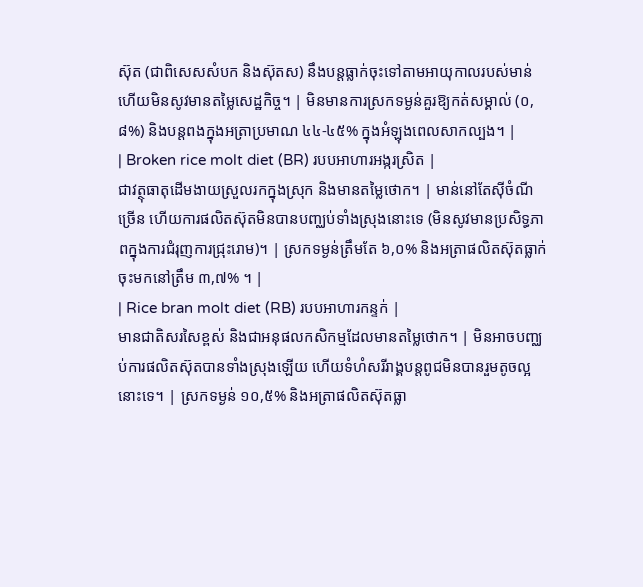ស៊ុត (ជាពិសេសសំបក និងស៊ុតស) នឹងបន្តធ្លាក់ចុះទៅតាមអាយុកាលរបស់មាន់ ហើយមិនសូវមានតម្លៃសេដ្ឋកិច្ច។ | មិនមានការស្រកទម្ងន់គួរឱ្យកត់សម្គាល់ (០,៨%) និងបន្តពងក្នុងអត្រាប្រមាណ ៤៤-៤៥% ក្នុងអំឡុងពេលសាកល្បង។ |
| Broken rice molt diet (BR) របបអាហារអង្ករស្រិត |
ជាវត្ថុធាតុដើមងាយស្រួលរកក្នុងស្រុក និងមានតម្លៃថោក។ | មាន់នៅតែស៊ីចំណីច្រើន ហើយការផលិតស៊ុតមិនបានបញ្ឈប់ទាំងស្រុងនោះទេ (មិនសូវមានប្រសិទ្ធភាពក្នុងការជំរុញការជ្រុះរោម)។ | ស្រកទម្ងន់ត្រឹមតែ ៦,០% និងអត្រាផលិតស៊ុតធ្លាក់ចុះមកនៅត្រឹម ៣,៧% ។ |
| Rice bran molt diet (RB) របបអាហារកន្ទក់ |
មានជាតិសរសៃខ្ពស់ និងជាអនុផលកសិកម្មដែលមានតម្លៃថោក។ | មិនអាចបញ្ឈប់ការផលិតស៊ុតបានទាំងស្រុងឡើយ ហើយទំហំសរីរាង្គបន្តពូជមិនបានរួមតូចល្អនោះទេ។ | ស្រកទម្ងន់ ១០,៥% និងអត្រាផលិតស៊ុតធ្លា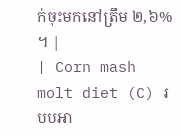ក់ចុះមកនៅត្រឹម ២,៦% ។ |
| Corn mash molt diet (C) របបអា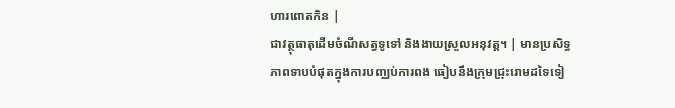ហារពោតកិន |
ជាវត្ថុធាតុដើមចំណីសត្វទូទៅ និងងាយស្រួលអនុវត្ត។ | មានប្រសិទ្ធភាពទាបបំផុតក្នុងការបញ្ឈប់ការពង ធៀបនឹងក្រុមជ្រុះរោមដទៃទៀ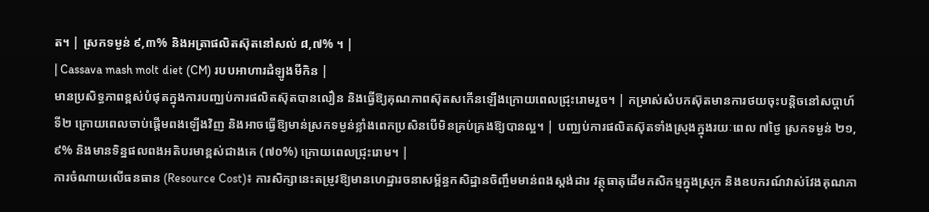ត។ | ស្រកទម្ងន់ ៩,៣% និងអត្រាផលិតស៊ុតនៅសល់ ៨,៧% ។ |
| Cassava mash molt diet (CM) របបអាហារដំឡូងមីកិន |
មានប្រសិទ្ធភាពខ្ពស់បំផុតក្នុងការបញ្ឈប់ការផលិតស៊ុតបានលឿន និងធ្វើឱ្យគុណភាពស៊ុតសកើនឡើងក្រោយពេលជ្រុះរោមរួច។ | កម្រាស់សំបកស៊ុតមានការថយចុះបន្តិចនៅសប្តាហ៍ទី២ ក្រោយពេលចាប់ផ្តើមពងឡើងវិញ និងអាចធ្វើឱ្យមាន់ស្រកទម្ងន់ខ្លាំងពេកប្រសិនបើមិនគ្រប់គ្រងឱ្យបានល្អ។ | បញ្ឈប់ការផលិតស៊ុតទាំងស្រុងក្នុងរយៈពេល ៧ថ្ងៃ ស្រកទម្ងន់ ២១,៩% និងមានទិន្នផលពងអតិបរមាខ្ពស់ជាងគេ (៧០%) ក្រោយពេលជ្រុះរោម។ |
ការចំណាយលើធនធាន (Resource Cost)៖ ការសិក្សានេះតម្រូវឱ្យមានហេដ្ឋារចនាសម្ព័ន្ធកសិដ្ឋានចិញ្ចឹមមាន់ពងស្តង់ដារ វត្ថុធាតុដើមកសិកម្មក្នុងស្រុក និងឧបករណ៍វាស់វែងគុណភា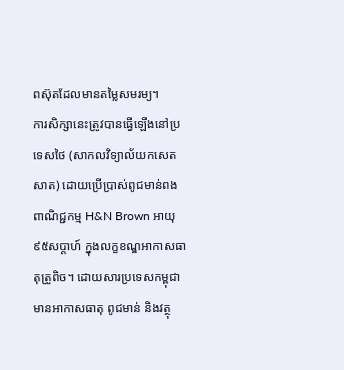ពស៊ុតដែលមានតម្លៃសមរម្យ។
ការសិក្សានេះត្រូវបានធ្វើឡើងនៅប្រទេសថៃ (សាកលវិទ្យាល័យកសេតសាត) ដោយប្រើប្រាស់ពូជមាន់ពងពាណិជ្ជកម្ម H&N Brown អាយុ ៩៥សប្តាហ៍ ក្នុងលក្ខខណ្ឌអាកាសធាតុត្រូពិច។ ដោយសារប្រទេសកម្ពុជាមានអាកាសធាតុ ពូជមាន់ និងវត្ថុ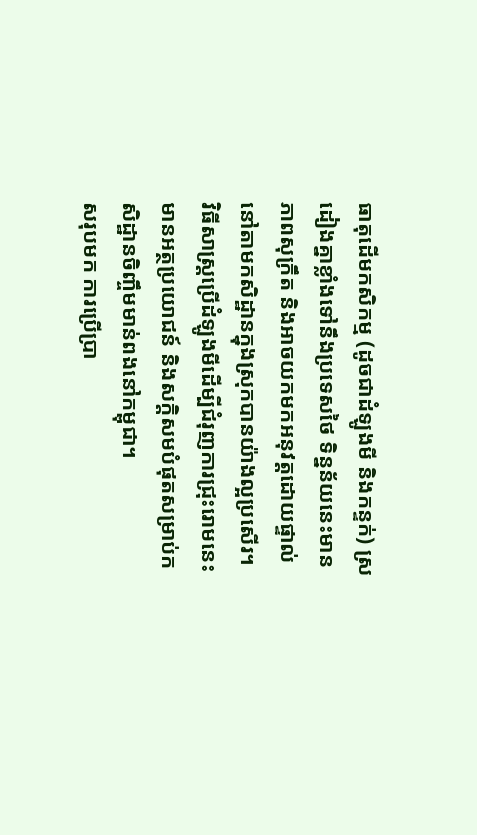ធាតុដើមកសិកម្ម (ដូចជាដំឡូងមី និងកន្ទក់) ស្រដៀងគ្នាខ្លាំងទៅនឹងប្រទេសថៃ ទិន្នន័យនេះមានភាពសុក្រឹត និងអាចយកមកអនុវត្តដោយផ្ទាល់នៅតាមកសិដ្ឋានក្នុងស្រុកបានយ៉ាងល្អប្រសើរ។
វិធីសាស្ត្រប្រើដំឡូងមីដើម្បីជំរុញការជ្រុះរោមនេះមានអត្ថប្រយោជន៍ និងសក្តិសមបំផុតសម្រាប់កសិដ្ឋានចិញ្ចឹមមាន់ពងនៅកម្ពុជា។
សរុបមក ការប្រើប្រា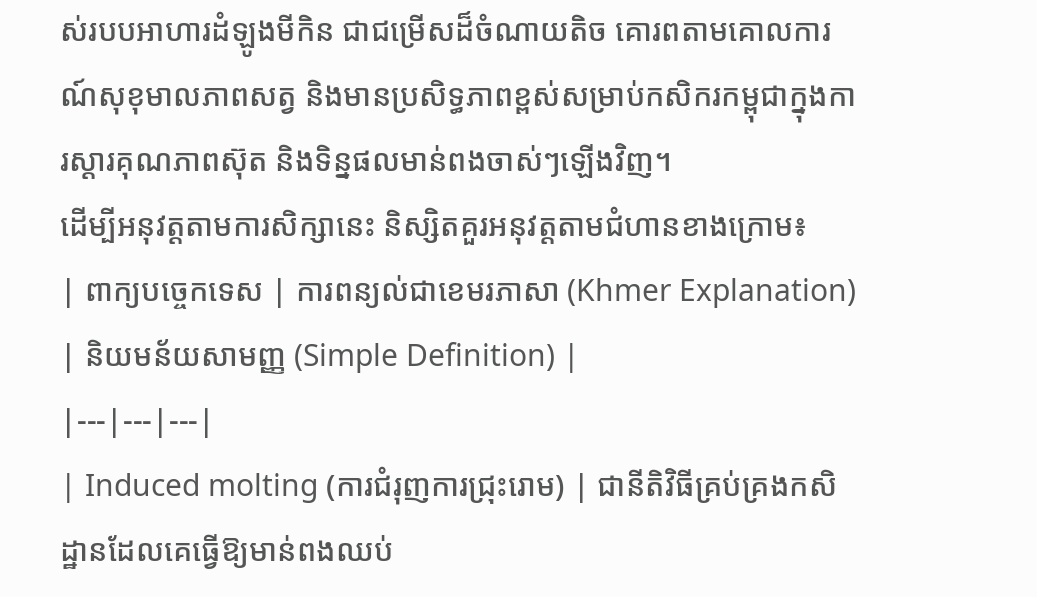ស់របបអាហារដំឡូងមីកិន ជាជម្រើសដ៏ចំណាយតិច គោរពតាមគោលការណ៍សុខុមាលភាពសត្វ និងមានប្រសិទ្ធភាពខ្ពស់សម្រាប់កសិករកម្ពុជាក្នុងការស្តារគុណភាពស៊ុត និងទិន្នផលមាន់ពងចាស់ៗឡើងវិញ។
ដើម្បីអនុវត្តតាមការសិក្សានេះ និស្សិតគួរអនុវត្តតាមជំហានខាងក្រោម៖
| ពាក្យបច្ចេកទេស | ការពន្យល់ជាខេមរភាសា (Khmer Explanation) | និយមន័យសាមញ្ញ (Simple Definition) |
|---|---|---|
| Induced molting (ការជំរុញការជ្រុះរោម) | ជានីតិវិធីគ្រប់គ្រងកសិដ្ឋានដែលគេធ្វើឱ្យមាន់ពងឈប់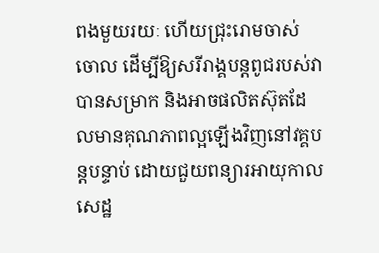ពងមួយរយៈ ហើយជ្រុះរោមចាស់ចោល ដើម្បីឱ្យសរីរាង្គបន្តពូជរបស់វាបានសម្រាក និងអាចផលិតស៊ុតដែលមានគុណភាពល្អឡើងវិញនៅវគ្គបន្តបន្ទាប់ ដោយជួយពន្យារអាយុកាលសេដ្ឋ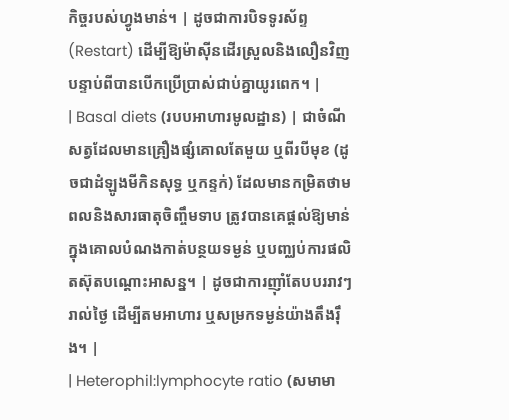កិច្ចរបស់ហ្វូងមាន់។ | ដូចជាការបិទទូរស័ព្ទ (Restart) ដើម្បីឱ្យម៉ាស៊ីនដើរស្រួលនិងលឿនវិញ បន្ទាប់ពីបានបើកប្រើប្រាស់ជាប់គ្នាយូរពេក។ |
| Basal diets (របបអាហារមូលដ្ឋាន) | ជាចំណីសត្វដែលមានគ្រឿងផ្សំគោលតែមួយ ឬពីរបីមុខ (ដូចជាដំឡូងមីកិនសុទ្ធ ឬកន្ទក់) ដែលមានកម្រិតថាមពលនិងសារធាតុចិញ្ចឹមទាប ត្រូវបានគេផ្តល់ឱ្យមាន់ក្នុងគោលបំណងកាត់បន្ថយទម្ងន់ ឬបញ្ឈប់ការផលិតស៊ុតបណ្តោះអាសន្ន។ | ដូចជាការញ៉ាំតែបបររាវៗរាល់ថ្ងៃ ដើម្បីតមអាហារ ឬសម្រកទម្ងន់យ៉ាងតឹងរ៉ឹង។ |
| Heterophil:lymphocyte ratio (សមាមា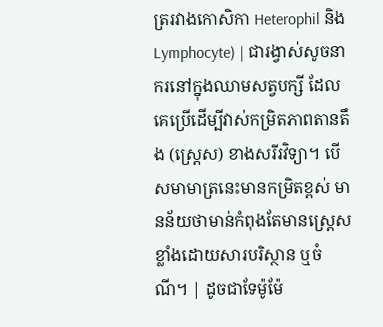ត្ររវាងកោសិកា Heterophil និង Lymphocyte) | ជារង្វាស់សូចនាករនៅក្នុងឈាមសត្វបក្សី ដែលគេប្រើដើម្បីវាស់កម្រិតភាពតានតឹង (ស្ត្រេស) ខាងសរីរវិទ្យា។ បើសមាមាត្រនេះមានកម្រិតខ្ពស់ មានន័យថាមាន់កំពុងតែមានស្ត្រេសខ្លាំងដោយសារបរិស្ថាន ឬចំណី។ | ដូចជាទែម៉ូម៉ែ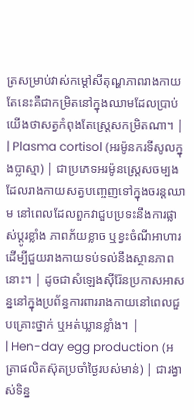ត្រសម្រាប់វាស់កម្តៅសីតុណ្ហភាពរាងកាយ តែនេះគឺជាកម្រិតនៅក្នុងឈាមដែលប្រាប់យើងថាសត្វកំពុងតែស្រ្តេសកម្រិតណា។ |
| Plasma cortisol (អរម៉ូនករទីសូលក្នុងប្លាស្មា) | ជាប្រភេទអរម៉ូនស្ត្រេសចម្បងដែលរាងកាយសត្វបញ្ចេញទៅក្នុងចរន្តឈាម នៅពេលដែលពួកវាជួបប្រទះនឹងការផ្លាស់ប្តូរខ្លាំង ភាពភ័យខ្លាច ឬខ្វះចំណីអាហារ ដើម្បីជួយរាងកាយទប់ទល់នឹងស្ថានភាពនោះ។ | ដូចជាសំឡេងស៊ីរ៉ែនប្រកាសអាសន្ននៅក្នុងប្រព័ន្ធការពាររាងកាយនៅពេលជួបគ្រោះថ្នាក់ ឬអត់ឃ្លានខ្លាំង។ |
| Hen-day egg production (អត្រាផលិតស៊ុតប្រចាំថ្ងៃរបស់មាន់) | ជារង្វាស់ទិន្ន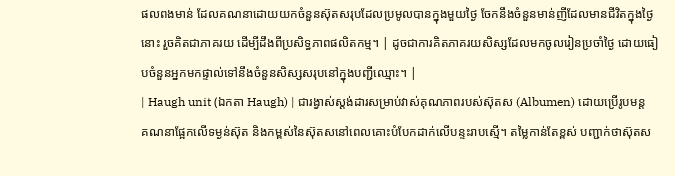ផលពងមាន់ ដែលគណនាដោយយកចំនួនស៊ុតសរុបដែលប្រមូលបានក្នុងមួយថ្ងៃ ចែកនឹងចំនួនមាន់ញីដែលមានជីវិតក្នុងថ្ងៃនោះ រួចគិតជាភាគរយ ដើម្បីដឹងពីប្រសិទ្ធភាពផលិតកម្ម។ | ដូចជាការគិតភាគរយសិស្សដែលមកចូលរៀនប្រចាំថ្ងៃ ដោយធៀបចំនួនអ្នកមកផ្ទាល់ទៅនឹងចំនួនសិស្សសរុបនៅក្នុងបញ្ជីឈ្មោះ។ |
| Haugh unit (ឯកតា Haugh) | ជារង្វាស់ស្តង់ដារសម្រាប់វាស់គុណភាពរបស់ស៊ុតស (Albumen) ដោយប្រើរូបមន្តគណនាផ្អែកលើទម្ងន់ស៊ុត និងកម្ពស់នៃស៊ុតសនៅពេលគោះបំបែកដាក់លើបន្ទះរាបស្មើ។ តម្លៃកាន់តែខ្ពស់ បញ្ជាក់ថាស៊ុតស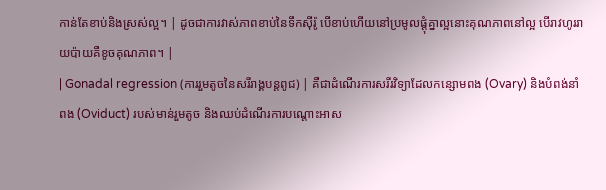កាន់តែខាប់និងស្រស់ល្អ។ | ដូចជាការវាស់ភាពខាប់នៃទឹកស៊ីរ៉ូ បើខាប់ហើយនៅប្រមូលផ្តុំគ្នាល្អនោះគុណភាពនៅល្អ បើរាវហូររាយប៉ាយគឺខូចគុណភាព។ |
| Gonadal regression (ការរួមតូចនៃសរីរាង្គបន្តពូជ) | គឺជាដំណើរការសរីរវិទ្យាដែលកន្សោមពង (Ovary) និងបំពង់នាំពង (Oviduct) របស់មាន់រួមតូច និងឈប់ដំណើរការបណ្តោះអាស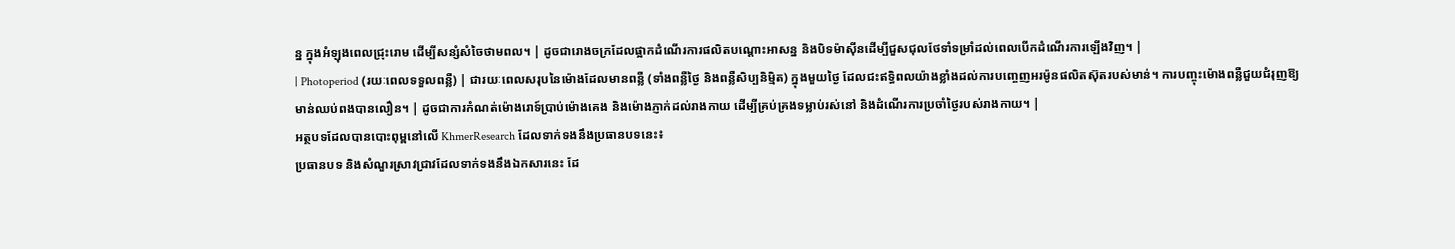ន្ន ក្នុងអំឡុងពេលជ្រុះរោម ដើម្បីសន្សំសំចៃថាមពល។ | ដូចជារោងចក្រដែលផ្អាកដំណើរការផលិតបណ្តោះអាសន្ន និងបិទម៉ាស៊ីនដើម្បីជួសជុលថែទាំទម្រាំដល់ពេលបើកដំណើរការឡើងវិញ។ |
| Photoperiod (រយៈពេលទទួលពន្លឺ) | ជារយៈពេលសរុបនៃម៉ោងដែលមានពន្លឺ (ទាំងពន្លឺថ្ងៃ និងពន្លឺសិប្បនិម្មិត) ក្នុងមួយថ្ងៃ ដែលជះឥទ្ធិពលយ៉ាងខ្លាំងដល់ការបញ្ចេញអរម៉ូនផលិតស៊ុតរបស់មាន់។ ការបញ្ចុះម៉ោងពន្លឺជួយជំរុញឱ្យមាន់ឈប់ពងបានលឿន។ | ដូចជាការកំណត់ម៉ោងរោទ៍ប្រាប់ម៉ោងគេង និងម៉ោងភ្ញាក់ដល់រាងកាយ ដើម្បីគ្រប់គ្រងទម្លាប់រស់នៅ និងដំណើរការប្រចាំថ្ងៃរបស់រាងកាយ។ |
អត្ថបទដែលបានបោះពុម្ពនៅលើ KhmerResearch ដែលទាក់ទងនឹងប្រធានបទនេះ៖
ប្រធានបទ និងសំណួរស្រាវជ្រាវដែលទាក់ទងនឹងឯកសារនេះ ដែ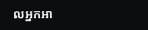លអ្នកអា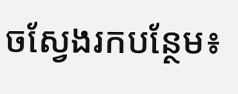ចស្វែងរកបន្ថែម៖